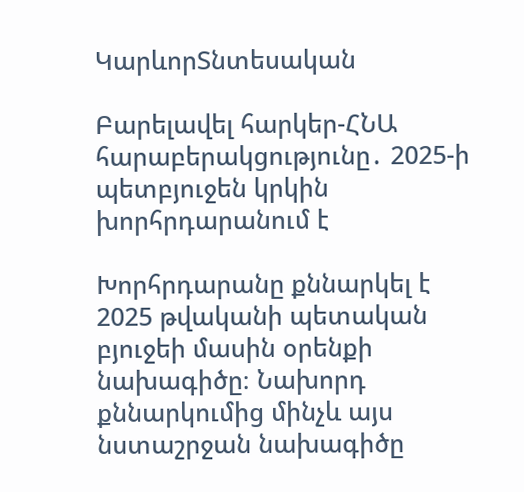ԿարևորՏնտեսական

Բարելավել հարկեր-ՀՆԱ հարաբերակցությունը․ 2025-ի պետբյուջեն կրկին խորհրդարանում է

Խորհրդարանը քննարկել է 2025 թվականի պետական բյուջեի մասին օրենքի նախագիծը։ Նախորդ քննարկումից մինչև այս նստաշրջան նախագիծը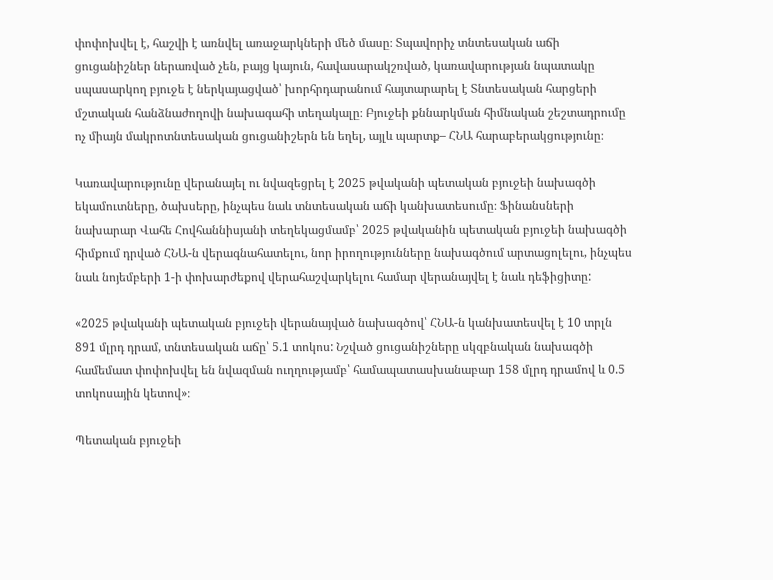փոփոխվել է, հաշվի է առնվել առաջարկների մեծ մասը։ Տպավորիչ տնտեսական աճի ցուցանիշներ ներառված չեն, բայց կայուն, հավասարակշռված, կառավարության նպատակը սպասարկող բյուջե է ներկայացված՝ խորհրդարանում հայտարարել է Տնտեսական հարցերի մշտական հանձնաժողովի նախագահի տեղակալը։ Բյուջեի քննարկման հիմնական շեշտադրումը ոչ միայն մակրոտնտեսական ցուցանիշերն են եղել, այլև պարտք– ՀՆԱ հարաբերակցությունը։

Կառավարությունը վերանայել ու նվազեցրել է 2025 թվականի պետական բյուջեի նախագծի եկամուտները, ծախսերը, ինչպես նաև տնտեսական աճի կանխատեսումը։ Ֆինանսների նախարար Վահե Հովհաննիսյանի տեղեկացմամբ՝ 2025 թվականին պետական բյուջեի նախագծի հիմքում դրված ՀՆԱ-ն վերագնահատելու, նոր իրողությունները նախագծում արտացոլելու, ինչպես նաև նոյեմբերի 1-ի փոխարժեքով վերահաշվարկելու համար վերանայվել է նաև դեֆիցիտը:

«2025 թվականի պետական բյուջեի վերանայված նախագծով՝ ՀՆԱ-ն կանխատեսվել է 10 տրլն 891 մլրդ դրամ, տնտեսական աճը՝ 5.1 տոկոս: Նշված ցուցանիշները սկզբնական նախագծի համեմատ փոփոխվել են նվազման ուղղությամբ՝ համապատասխանաբար 158 մլրդ դրամով և 0.5 տոկոսային կետով»։

Պետական բյուջեի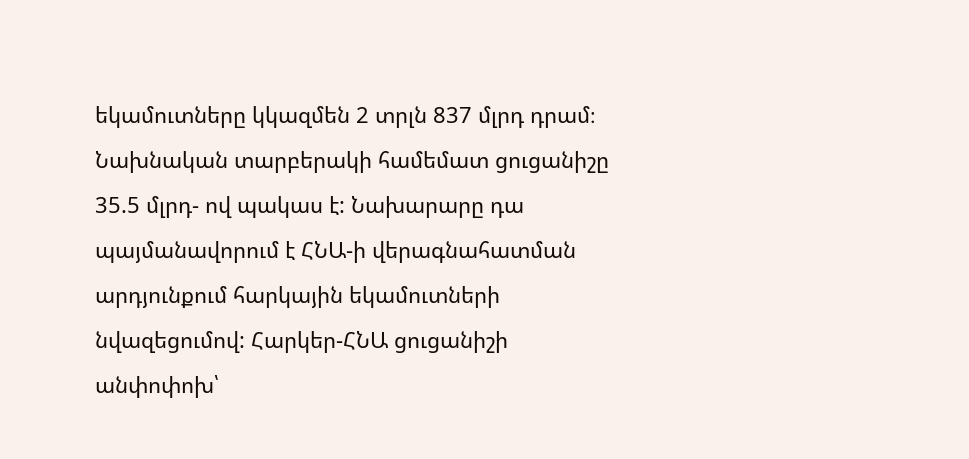եկամուտները կկազմեն 2 տրլն 837 մլրդ դրամ։ Նախնական տարբերակի համեմատ ցուցանիշը  35.5 մլրդ- ով պակաս է: Նախարարը դա պայմանավորում է ՀՆԱ-ի վերագնահատման արդյունքում հարկային եկամուտների նվազեցումով: Հարկեր-ՀՆԱ ցուցանիշի անփոփոխ՝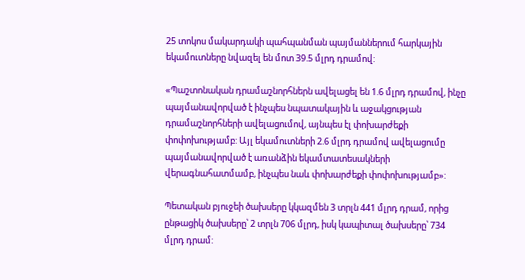25 տոկոս մակարդակի պահպանման պայմաններում հարկային եկամուտները նվազել են մոտ 39.5 մլրդ դրամով:

«Պաշտոնական դրամաշնորհներն ավելացել են 1.6 մլրդ դրամով, ինչը պայմանավորված է ինչպես նպատակային և աջակցության դրամաշնորհների ավելացումով, այնպես էլ փոխարժեքի փոփոխությամբ: Այլ եկամուտների 2.6 մլրդ դրամով ավելացումը պայմանավորված է առանձին եկամտատեսակների վերագնահատմամբ, ինչպես նաև փոխարժեքի փոփոխությամբ»:

Պետական բյուջեի ծախսերը կկազմեն 3 տրլն 441 մլրդ դրամ, որից ընթացիկ ծախսերը՝ 2 տրլն 706 մլրդ, իսկ կապիտալ ծախսերը՝ 734 մլրդ դրամ: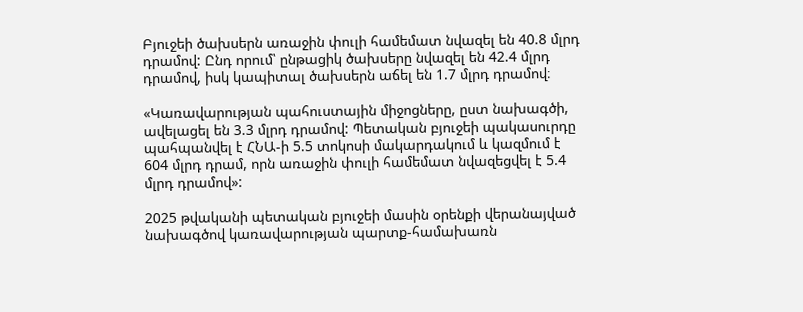Բյուջեի ծախսերն առաջին փուլի համեմատ նվազել են 40.8 մլրդ դրամով: Ընդ որում՝ ընթացիկ ծախսերը նվազել են 42.4 մլրդ դրամով, իսկ կապիտալ ծախսերն աճել են 1.7 մլրդ դրամով։

«Կառավարության պահուստային միջոցները, ըստ նախագծի, ավելացել են 3.3 մլրդ դրամով: Պետական բյուջեի պակասուրդը պահպանվել է ՀՆԱ-ի 5.5 տոկոսի մակարդակում և կազմում է 604 մլրդ դրամ, որն առաջին փուլի համեմատ նվազեցվել է 5.4 մլրդ դրամով»:

2025 թվականի պետական բյուջեի մասին օրենքի վերանայված նախագծով կառավարության պարտք-համախառն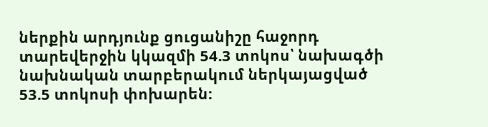ներքին արդյունք ցուցանիշը հաջորդ տարեվերջին կկազմի 54.3 տոկոս՝ նախագծի նախնական տարբերակում ներկայացված 53.5 տոկոսի փոխարեն: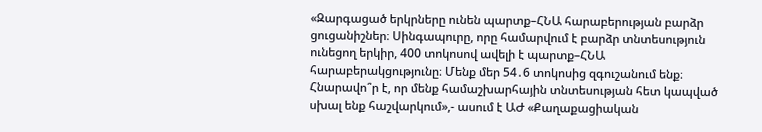«Զարգացած երկրները ունեն պարտք–ՀՆԱ հարաբերության բարձր ցուցանիշներ։ Սինգապուրը, որը համարվում է բարձր տնտեսություն ունեցող երկիր, 400 տոկոսով ավելի է պարտք–ՀՆԱ հարաբերակցությունը։ Մենք մեր 54․6 տոկոսից զգուշանում ենք։ Հնարավո՞ր է, որ մենք համաշխարհային տնտեսության հետ կապված սխալ ենք հաշվարկում»,- ասում է ԱԺ «Քաղաքացիական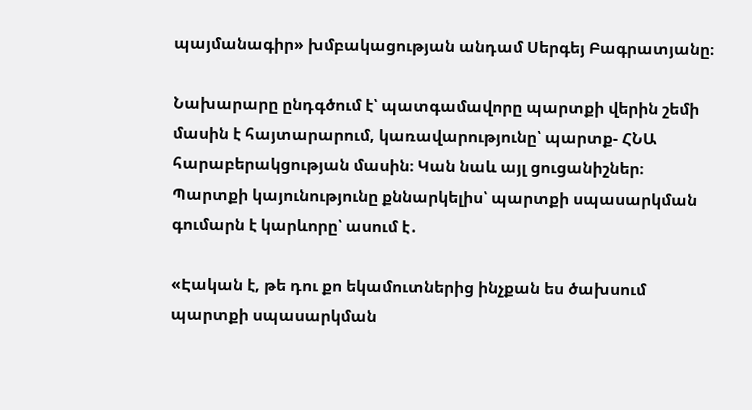պայմանագիր» խմբակացության անդամ Սերգեյ Բագրատյանը։

Նախարարը ընդգծում է՝ պատգամավորը պարտքի վերին շեմի մասին է հայտարարում, կառավարությունը՝ պարտք- ՀՆԱ հարաբերակցության մասին։ Կան նաև այլ ցուցանիշներ։ Պարտքի կայունությունը քննարկելիս՝ պարտքի սպասարկման գումարն է կարևորը՝ ասում է․

«Էական է, թե դու քո եկամուտներից ինչքան ես ծախսում պարտքի սպասարկման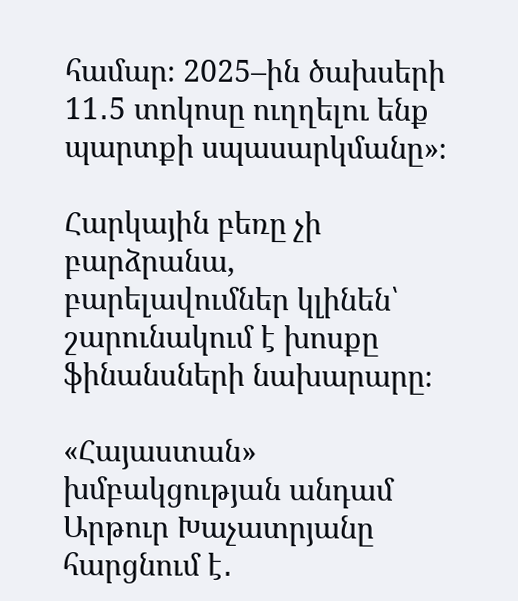համար։ 2025–ին ծախսերի 11․5 տոկոսը ուղղելու ենք պարտքի սպասարկմանը»։

Հարկային բեռը չի բարձրանա, բարելավումներ կլինեն՝  շարունակում է խոսքը ֆինանսների նախարարը։

«Հայաստան» խմբակցության անդամ Արթուր Խաչատրյանը հարցնում է․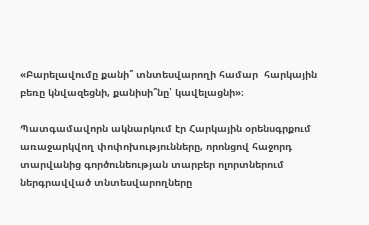«Բարելավումը քանի՞ տնտեսվարողի համար  հարկային բեռը կնվազեցնի, քանիսի՞նը՝ կավելացնի»։

Պատգամավորն ակնարկում էր Հարկային օրենսգրքում առաջարկվող փոփոխությունները, որոնցով հաջորդ տարվանից գործունեության տարբեր ոլորտներում ներգրավված տնտեսվարողները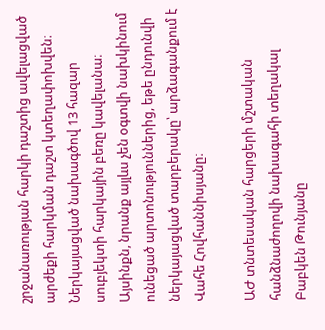շրջանառության հարկի դաշտից ավելացված արժեքի հարկման դաշտ կտեղափոխվեն։ Ներկայացված նախագծով 13 հազար սուբյեկտի հարկային բեռը կավելանա։ Այսինքն, նրանք այլևս չեն օգտվի նախկինում ունեցած արտոնություններից, եթե ընդունվի ներկայացված տարբերակը՝ արձագանքում է Վահե Հովհաննիսյանը։

ԱԺ տնտեսական հարցերի մշտական հանձնաժողովի նախագահի տեղակալ Բաբկեն Թունյանը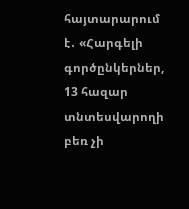հայտարարում է․ «Հարգելի գործընկերներ, 13 հազար տնտեսվարողի բեռ չի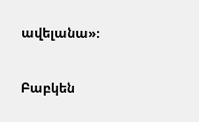ավելանա»։

Բաբկեն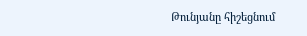Թունյանը հիշեցնում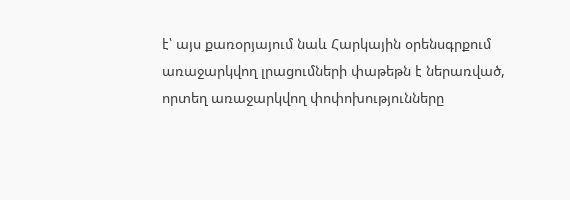է՝ այս քառօրյայում նաև Հարկային օրենսգրքում առաջարկվող լրացումների փաթեթն է ներառված, որտեղ առաջարկվող փոփոխությունները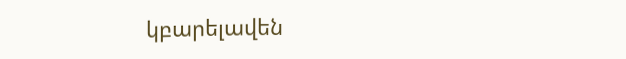կբարելավեն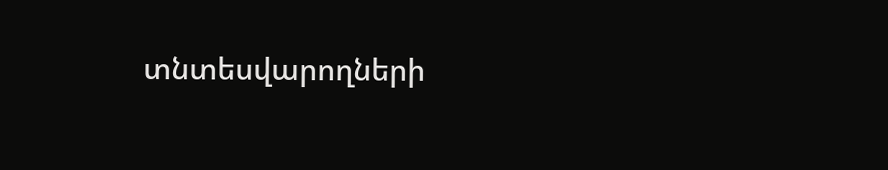տնտեսվարողների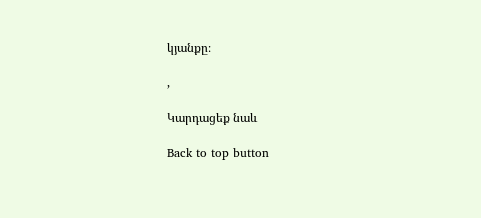կյանքը։

,

Կարդացեք նաև

Back to top button